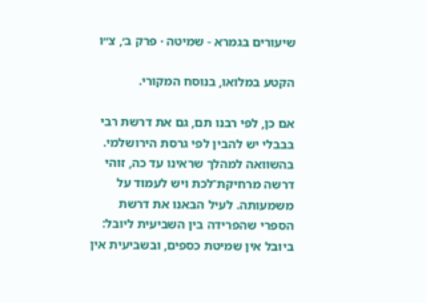שיעורים בגמרא - שמיטה · פרק ב׳, צ״ו

הקטע במלואו, בנוסח המקורי.

אם כן, לפי רבנו תם, גם את דרשת רבי בבבלי יש להבין לפי גרסת הירושלמי. בהשוואה למהלך שראינו עד כה, זוהי דרשה מרחיקת־לכת ויש לעמוד על משמעותה. לעיל הבאנו את דרשת הספרי שהפרידה בין השביעית ליובל: ביובל אין שמיטת כספים, ובשביעית אין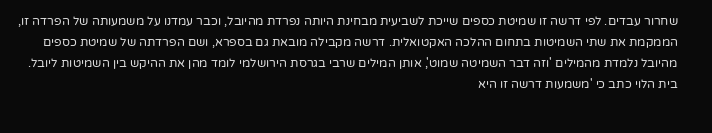שחרור עבדים. לפי דרשה זו שמיטת כספים שייכת לשביעית מבחינת היותה נפרדת מהיובל, וכבר עמדנו על משמעותה של הפרדה זו, הממקמת את שתי השמיטות בתחום ההלכה האקטואלית. דרשה מקבילה מובאת גם בספרא, ושם הפרדתה של שמיטת כספים מהיובל נלמדת מהמילים 'וזה דבר השמיטה שמוט', אותן המילים שרבי בגרסת הירושלמי לומד מהן את ההיקש בין השמיטות ליובל. בית הלוי כתב כי 'משמעות דרשה זו היא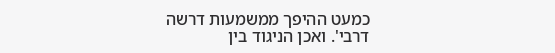כמעט ההיפך ממשמעות דרשה דרבי'. ואכן הניגוד בין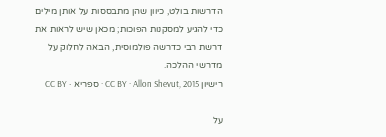הדרשות בולט, כיוון שהן מתבססות על אותן מילים כדי להגיע למסקנות הפוכות; מכאן שיש לראות את דרשת רבי כדרשה פולמוסית, הבאה לחלוק על מדרשי ההלכה.
רישיון CC BY · Allon Shevut, 2015 · ספריא · CC BY

על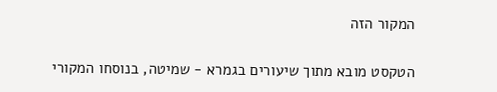המקור הזה

הטקסט מובא מתוך שיעורים בגמרא - שמיטה, בנוסחו המקורי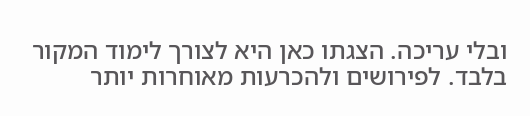ובלי עריכה. הצגתו כאן היא לצורך לימוד המקור בלבד. לפירושים ולהכרעות מאוחרות יותר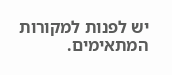יש לפנות למקורות המתאימים.